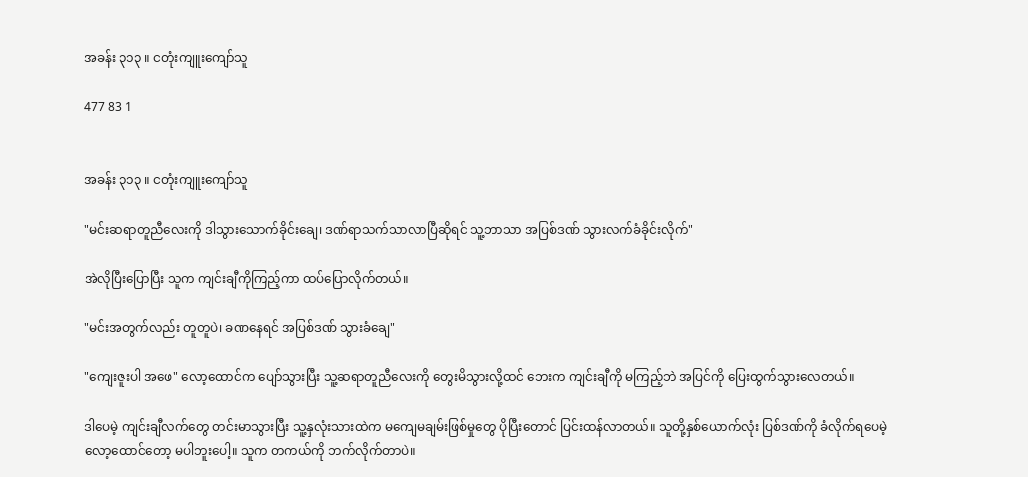အခန်း ၃၁၃ ။ ငတုံးကျူးကျော်သူ

477 83 1


အခန်း ၃၁၃ ။ ငတုံးကျူးကျော်သူ

"မင်းဆရာတူညီလေးကို ဒါသွားသောက်ခိုင်းချေ၊ ဒဏ်ရာသက်သာလာပြီဆိုရင် သူ့ဘာသာ အပြစ်ဒဏ် သွားလက်ခံခိုင်းလိုက်"

အဲလိုပြီးပြောပြီး သူက ကျင်းချီကိုကြည့်ကာ ထပ်ပြောလိုက်တယ်။

"မင်းအတွက်လည်း တူတူပဲ၊ ခဏနေရင် အပြစ်ဒဏ် သွားခံချေ"

"ကျေးဇူးပါ အဖေ" လော့ထောင်က ပျော်သွားပြီး သူ့ဆရာတူညီလေးကို တွေးမိသွားလို့ထင် ဘေးက ကျင်းချီကို မကြည့်ဘဲ အပြင်ကို ပြေးထွက်သွားလေတယ်။

ဒါပေမဲ့ ကျင်းချီလက်တွေ တင်းမာသွားပြီး သူ့နှလုံးသားထဲက မကျေမချမ်းဖြစ်မှုတွေ ပိုပြီးတောင် ပြင်းထန်လာတယ်။ သူတို့နှစ်ယောက်လုံး ပြစ်ဒဏ်ကို ခံလိုက်ရပေမဲ့ လော့ထောင်တော့ မပါဘူးပေါ့။ သူက တကယ်ကို ဘက်လိုက်တာပဲ။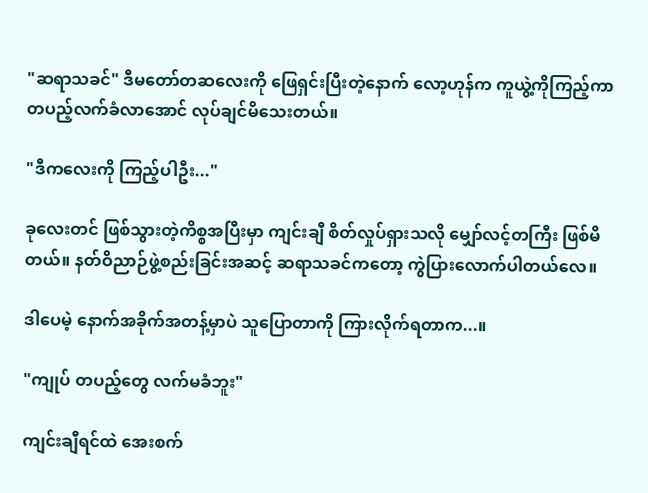"ဆရာသခင်" ဒီမတော်တဆလေးကို ဖြေရှင်းပြီးတဲ့နောက် လော့ဟုန်က ကူယွဲ့ကိုကြည့်ကာ တပည့်လက်ခံ‌လာအောင် လုပ်ချင်မိသေးတယ်။

"ဒီကလေးကို ကြည့်ပါဦး..."

ခုလေးတင် ဖြစ်သွားတဲ့ကိစ္စအပြီးမှာ ကျင်းချီ စိတ်လှုပ်ရှားသလို မျှော်လင့်တကြီး ဖြစ်မိတယ်။ နတ်ဝိညာဉ်ဖွဲ့စည်းခြင်းအဆင့် ဆရာသခင်ကတော့ ကွဲပြားလောက်ပါတယ်လေ။

ဒါပေမဲ့ နောက်အခိုက်အတန့်မှာပဲ သူပြောတာကို ကြားလိုက်ရတာက...။

"ကျုပ် တပည့်တွေ လက်မခံဘူး"

ကျင်းချီရင်ထဲ အေးစက်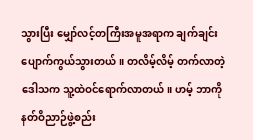သွားပြီး မျှော်လင့်တကြီးအမူအရာက ချက်ချင်းပျောက်ကွယ်သွားတယ်။ တလိမ့်လိမ့် တက်လာတဲ့ ဒေါသက သူ့ထဲဝင်ရောက်လာတယ်။ ဟမ့် ဘာကို နတ်ဝိညာဉ်ဖွဲ့စည်း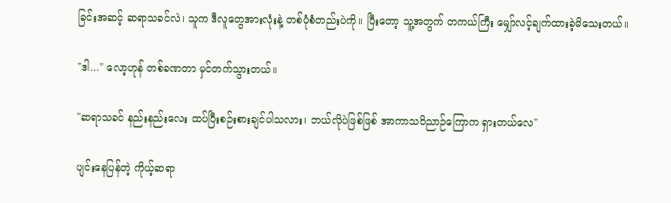ခြင်းအဆင့် ဆရာသခင်လဲ၊ သူက ဒီလူတွေအားလုံးနဲ့ တစ်ပုံစံတည်းပဲကို။ ပြီးတော့ သူ့အတွက် တကယ်ကြီး မျှော်လင့်ချက်ထားခဲ့မိသေးတယ်။

"ဒါ..." လော့ဟုန် တစ်ခဏတာ မှင်တက်သွားတယ်။

"ဆရာသခင် နည်းနည်းလေး ထပ်ပြီးစဉ်းစားချင်ပါသလား၊ ဘယ်လိုပဲဖြစ်ဖြစ် အာကာသဝိညာဉ်ကြောက ရှားတယ်လေ"

ပျင်းနေပြန်တဲ့ ကိုယ့်ဆရာ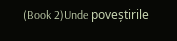(Book 2)Unde poveștirile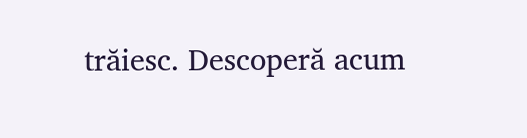trăiesc. Descoperă acum